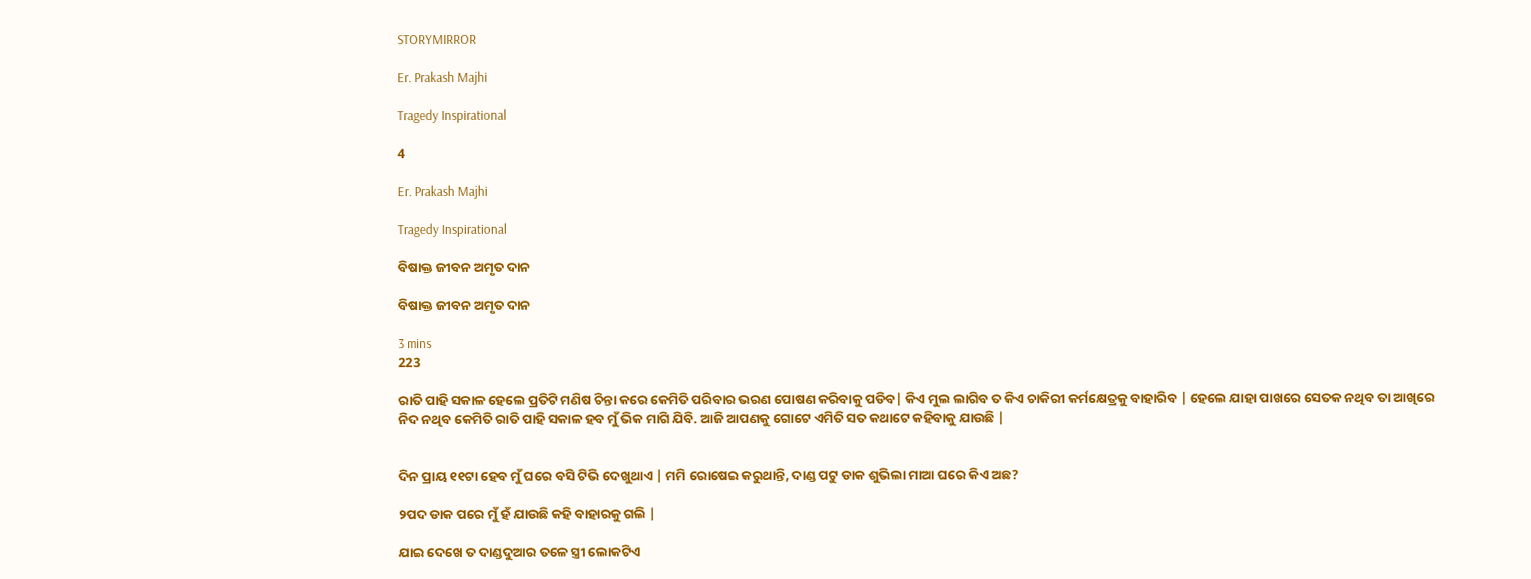STORYMIRROR

Er. Prakash Majhi

Tragedy Inspirational

4

Er. Prakash Majhi

Tragedy Inspirational

ବିଷାକ୍ତ ଜୀବନ ଅମୃତ ଦାନ

ବିଷାକ୍ତ ଜୀବନ ଅମୃତ ଦାନ

3 mins
223

ରାତି ପାହି ସକାଳ ହେଲେ ପ୍ରତିଟି ମଣିଷ ଚିନ୍ତା କରେ କେମିତି ପରିବାର ଭରଣ ପୋଷଣ କରିବାକୁ ପଡିବ| କିଏ ମୁଲ ଲାଗିବ ତ କିଏ ଚାକିରୀ କର୍ମକ୍ଷେତ୍ରକୁ ବାହାରିବ | ହେଲେ ଯାହା ପାଖରେ ସେତକ ନଥିବ ତା ଆଖିରେ ନିଦ ନଥିବ କେମିତି ରାତି ପାହି ସକାଳ ହବ ମୁଁ ଭିକ ମାଗି ଯିବି. ଆଜି ଆପଣକୁ ଗୋଟେ ଏମିତି ସତ କଥାଟେ କହିବାକୁ ଯାଉଛି |


ଦିନ ପ୍ରାୟ ୧୧ଟା ହେବ ମୁଁ ଘରେ ବସି ଟିଭି ଦେଖୁଥାଏ | ମମି ରୋଷେଇ କରୁଥାନ୍ତି, ଦାଣ୍ଡ ପଟୁ ଡାକ ଶୁଭିଲା ମାଆ ଘରେ କିଏ ଅଛ?

୨ପଦ ଡାକ ପରେ ମୁଁ ହଁ ଯାଉଛି କହି ବାହାରକୁ ଗଲି |

ଯାଇ ଦେଖେ ତ ଦାଣ୍ଡଦୁଆର ତଳେ ସ୍ତ୍ରୀ ଲୋକଟିଏ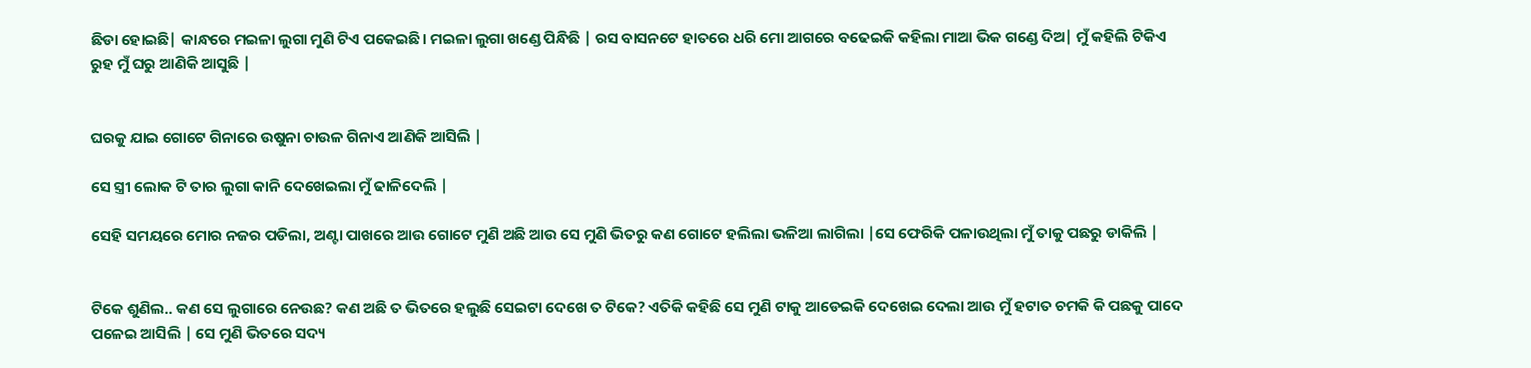ଛିଡା ହୋଇଛି| କାନ୍ଧରେ ମଇଳା ଲୁଗା ମୁଣି ଟିଏ ପକେଇଛି। ମଇଳା ଲୁଗା ଖଣ୍ଡେ ପିନ୍ଧିଛି | ରସ ବାସନଟେ ହାତରେ ଧରି ମୋ ଆଗରେ ବଢେଇକି କହିଲା ମାଆ ଭିକ ଗଣ୍ଡେ ଦିଅ| ମୁଁ କହିଲି ଟିକିଏ ରୁହ ମୁଁ ଘରୁ ଆଣିକି ଆସୁଛି |


ଘରକୁ ଯାଇ ଗୋଟେ ଗିନାରେ ଉଷୁନା ଚାଉଳ ଗିନାଏ ଆଣିକି ଆସିଲି |

ସେ ସ୍ତ୍ରୀ ଲୋକ ଟି ତାର ଲୁଗା କାନି ଦେଖେଇଲା ମୁଁ ଢାଳିଦେଲି |

ସେହି ସମୟରେ ମୋର ନଜର ପଡିଲା, ଅଣ୍ଟା ପାଖରେ ଆଉ ଗୋଟେ ମୁଣି ଅଛି ଆଉ ସେ ମୁଣି ଭିତରୁ କଣ ଗୋଟେ ହଲିଲା ଭଳିଆ ଲାଗିଲା |ସେ ଫେରିକି ପଳାଉଥିଲା ମୁଁ ତାକୁ ପଛରୁ ଡାକିଲି |


ଟିକେ ଶୁଣିଲ.. କଣ ସେ ଲୁଗାରେ ନେଉଛ? କଣ ଅଛି ତ ଭିତରେ ହଲୁଛି ସେଇଟା ଦେଖେ ତ ଟିକେ? ଏତିକି କହିଛି ସେ ମୁଣି ଟାକୁ ଆଡେଇକି ଦେଖେଇ ଦେଲା ଆଉ ମୁଁ ହଟାତ ଚମକି କି ପଛକୁ ପାଦେ ପଳେଇ ଆସିଲି | ସେ ମୁଣି ଭିତରେ ସଦ୍ୟ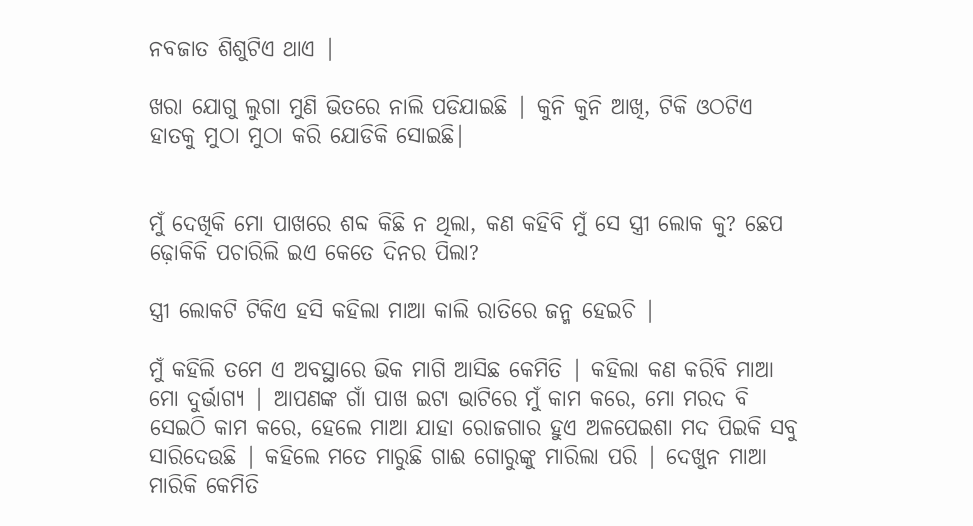ନବଜାତ ଶିଶୁଟିଏ ଥାଏ |

ଖରା ଯୋଗୁ ଲୁଗା ମୁଣି ଭିତରେ ନାଲି ପଡିଯାଇଛି | କୁନି କୁନି ଆଖି, ଟିକି ଓଠଟିଏ ହାତକୁ ମୁଠା ମୁଠା କରି ଯୋଡିକି ସୋଇଛି|


ମୁଁ ଦେଖିକି ମୋ ପାଖରେ ଶବ୍ଦ କିଛି ନ ଥିଲା, କଣ କହିବି ମୁଁ ସେ ସ୍ତ୍ରୀ ଲୋକ କୁ? ଛେପ ଢ଼ୋକିକି ପଚାରିଲି ଇଏ କେତେ ଦିନର ପିଲା?

ସ୍ତ୍ରୀ ଲୋକଟି ଟିକିଏ ହସି କହିଲା ମାଆ କାଲି ରାତିରେ ଜନ୍ମ ହେଇଚି |

ମୁଁ କହିଲି ତମେ ଏ ଅବସ୍ଥାରେ ଭିକ ମାଗି ଆସିଛ କେମିତି | କହିଲା କଣ କରିବି ମାଆ ମୋ ଦୁର୍ଭାଗ୍ୟ | ଆପଣଙ୍କ ଗାଁ ପାଖ ଇଟା ଭାଟିରେ ମୁଁ କାମ କରେ, ମୋ ମରଦ ବି ସେଇଠି କାମ କରେ, ହେଲେ ମାଆ ଯାହା ରୋଜଗାର ହୁଏ ଅଳପେଇଶା ମଦ ପିଇକି ସବୁ ସାରିଦେଉଛି | କହିଲେ ମତେ ମାରୁଛି ଗାଈ ଗୋରୁଙ୍କୁ ମାରିଲା ପରି | ଦେଖୁନ ମାଆ ମାରିକି କେମିତି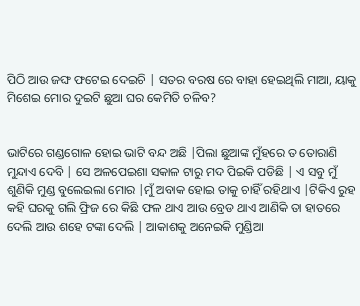ପିଠି ଆଉ ଜଙ୍ଘ ଫଟେଇ ଦେଇଚି | ସତର ବରଷ ରେ ବାହା ହେଇଥିଲି ମାଆ, ୟାକୁ ମିଶେଇ ମୋର ଦୁଇଟି ଛୁଆ ଘର କେମିତି ଚଳିବ?


ଭାଟିରେ ଗଣ୍ଡଗୋଳ ହୋଇ ଭାଟି ବନ୍ଦ ଅଛି |ପିଲା ଛୁଆଙ୍କ ମୁଁହରେ ତ ତୋରାଣି ମୁନ୍ଦାଏ ଦେବି | ସେ ଅଳପେଇଶା ସକାଳ ଟାରୁ ମଦ ପିଇକି ପଡିଛି | ଏ ସବୁ ମୁଁ ଶୁଣିକି ମୁଣ୍ଡ ବୁଲେଇଲା ମୋର |ମୁଁ ଅବାକ ହୋଇ ତାକୁ ଚାହିଁ ରହିଥାଏ |ଟିକିଏ ରୁହ କହି ଘରକୁ ଗଲି ଫ୍ରିଜ ରେ କିଛି ଫଳ ଥାଏ ଆଉ ବ୍ରେଡ ଥାଏ ଆଣିକି ତା ହାତରେ ଦେଲି ଆଉ ଶହେ ଟଙ୍କା ଦେଲି | ଆକାଶକୁ ଅନେଇକି ମୁଣ୍ଡିଆ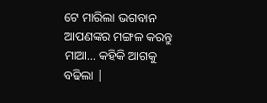ଟେ ମାରିଲା ଭଗବାନ ଆପଣଙ୍କର ମଙ୍ଗଳ କରନ୍ତୁ ମାଆ... କହିକି ଆଗକୁ ବଢିଲା |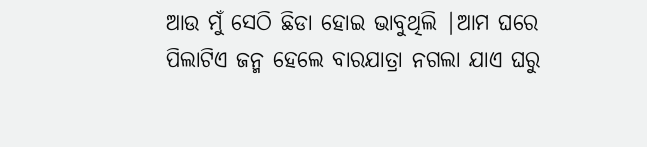ଆଉ ମୁଁ ସେଠି ଛିଡା ହୋଇ ଭାବୁଥିଲି |ଆମ ଘରେ ପିଲାଟିଏ ଜନ୍ମ ହେଲେ ବାରଯାତ୍ରା ନଗଲା ଯାଏ ଘରୁ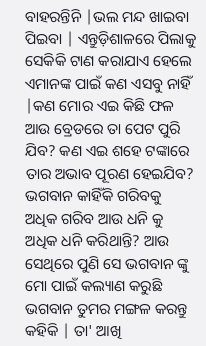ବାହରନ୍ତିନି |ଭଲ ମନ୍ଦ ଖାଇବା ପିଇବା | ଏନ୍ତୁଡ଼ିଶାଳରେ ପିଲାକୁ ସେକିକି ଟାଣ କରାଯାଏ ହେଲେ ଏମାନଙ୍କ ପାଇଁ କଣ ଏସବୁ ନାହିଁ |କଣ ମୋର ଏଇ କିଛି ଫଳ ଆଉ ବ୍ରେଡରେ ତା ପେଟ ପୁରି ଯିବ? କଣ ଏଇ ଶହେ ଟଙ୍କାରେ ତାର ଅଭାବ ପୂରଣ ହେଇଯିବ? ଭଗବାନ କାହିଁକି ଗରିବକୁ ଅଧିକ ଗରିବ ଆଉ ଧନି କୁ ଅଧିକ ଧନି କରିଥାନ୍ତି? ଆଉ ସେଥିରେ ପୁଣି ସେ ଭଗବାନ ଙ୍କୁ ମୋ ପାଇଁ କଲ୍ୟାଣ କରୁଛି ଭଗବାନ ତୁମର ମଙ୍ଗଳ କରନ୍ତୁ କହିକି | ତା' ଆଖି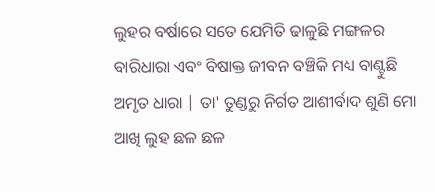ଲୁହର ବର୍ଷାରେ ସତେ ଯେମିତି ଢାଳୁଛି ମଙ୍ଗଳର ବାରିଧାରା ଏବଂ ବିଷାକ୍ତ ଜୀବନ ବଞ୍ଚିକି ମଧ୍ୟ ବାଣ୍ଟୁଛି ଅମୃତ ଧାରା | ତା' ତୁଣ୍ଡରୁ ନିର୍ଗତ ଆଶୀର୍ବାଦ ଶୁଣି ମୋ ଆଖି ଲୁହ ଛଳ ଛଳ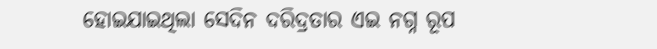ହୋଇଯାଇଥିଲା ସେଦିନ ଦରିଦ୍ରତାର ଏଇ ନଗ୍ନ ରୂପ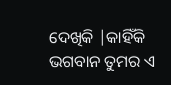ଦେଖିକି |କାହିଁକି ଭଗବାନ ତୁମର ଏ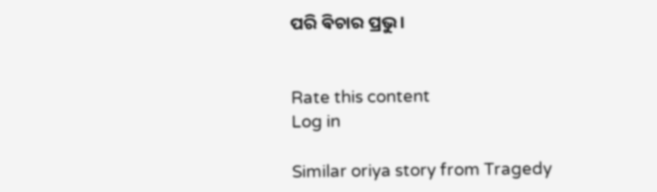ପରି ଵିଚାର ପ୍ରଭୁ ।


Rate this content
Log in

Similar oriya story from Tragedy